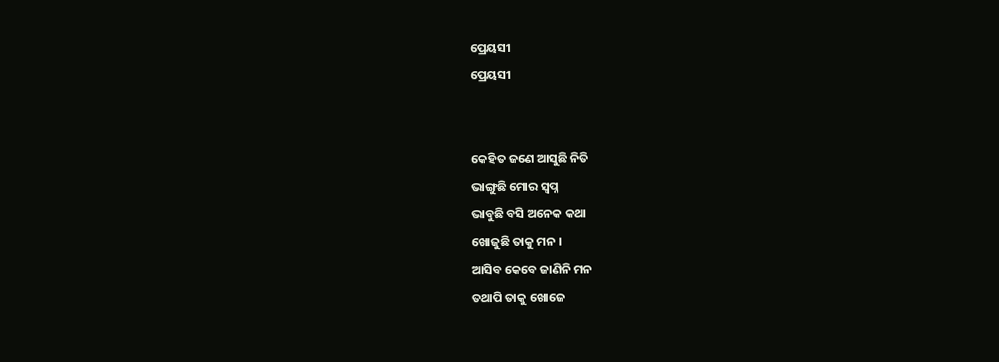ପ୍ରେୟସୀ
ପ୍ରେୟସୀ


କେହିତ ଜଣେ ଆସୁଛି ନିତି
ଭାଙ୍ଗୁଛି ମୋର ସ୍ବପ୍ନ
ଭାବୁଛି ବସି ଅନେକ କଥା
ଖୋଜୁଛି ତାକୁ ମନ ।
ଆସିବ କେବେ ଜାଣିନି ମନ
ତଥାପି ତାକୁ ଖୋଜେ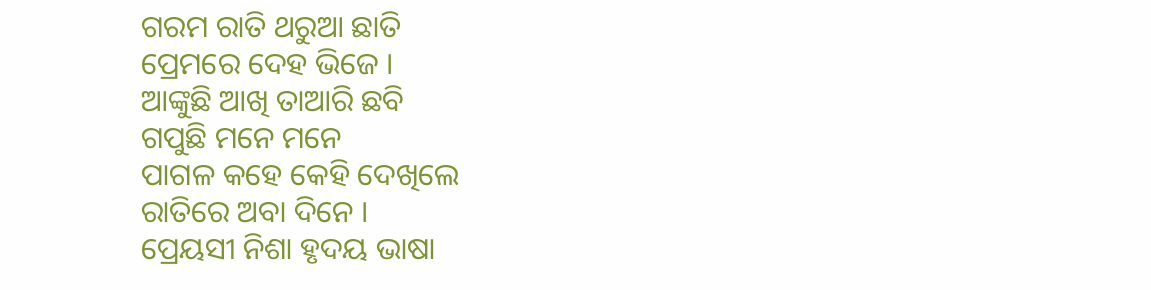ଗରମ ରାତି ଥରୁଆ ଛାତି
ପ୍ରେମରେ ଦେହ ଭିଜେ ।
ଆଙ୍କୁଛି ଆଖି ତାଆରି ଛବି
ଗପୁଛି ମନେ ମନେ
ପାଗଳ କହେ କେହି ଦେଖିଲେ
ରାତିରେ ଅବା ଦିନେ ।
ପ୍ରେୟସୀ ନିଶା ହୃଦୟ ଭାଷା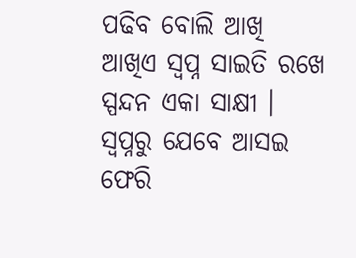ପଢିବ ବୋଲି ଆଖି
ଆଖିଏ ସ୍ବପ୍ନ ସାଇତି ରଖେ
ସ୍ପନ୍ଦନ ଏକା ସାକ୍ଷୀ ।
ସ୍ବପ୍ନରୁ ଯେବେ ଆସଇ ଫେରି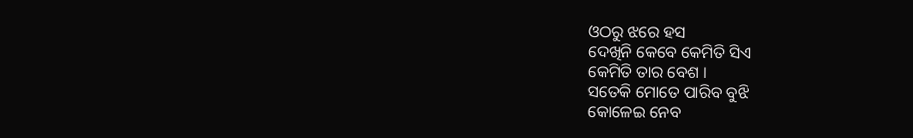ଓଠରୁ ଝରେ ହସ
ଦେଖିନି କେବେ କେମିତି ସିଏ
କେମିତି ତାର ବେଶ ।
ସତେକି ମୋତେ ପାରିବ ବୁଝି
କୋଳେଇ ନେବ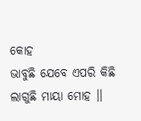କୋହ
ଭାବୁଛି ଯେବେ ଏପରି କିଛି
ଲାଗୁଛି ମାୟା ମୋହ ।।